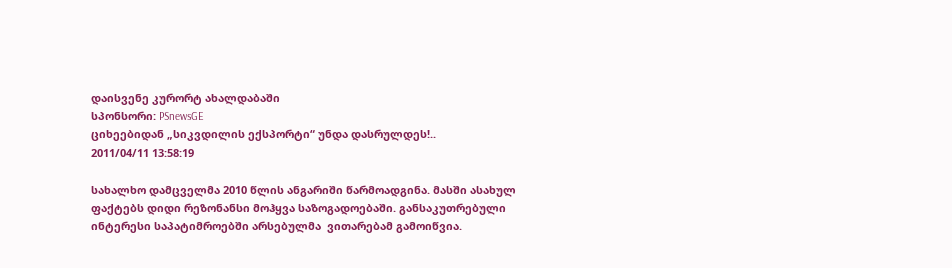დაისვენე კურორტ ახალდაბაში
სპონსორი: PSnewsGE
ციხეებიდან „სიკვდილის ექსპორტი“ უნდა დასრულდეს!..
2011/04/11 13:58:19

სახალხო დამცველმა 2010 წლის ანგარიში წარმოადგინა. მასში ასახულ ფაქტებს დიდი რეზონანსი მოჰყვა საზოგადოებაში. განსაკუთრებული ინტერესი საპატიმროებში არსებულმა  ვითარებამ გამოიწვია.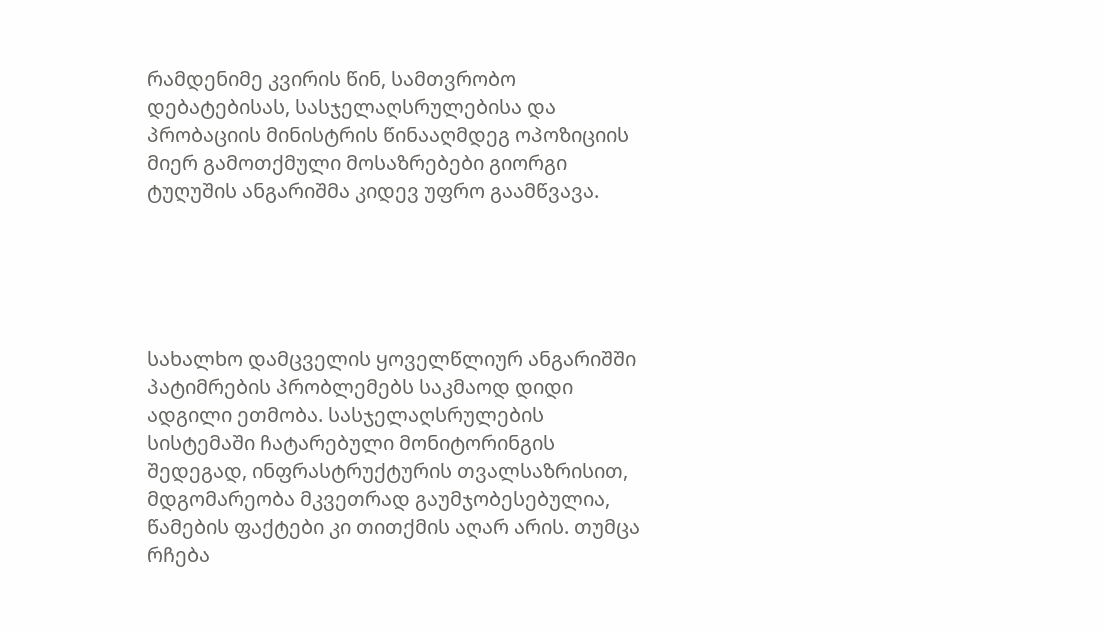რამდენიმე კვირის წინ, სამთვრობო დებატებისას, სასჯელაღსრულებისა და პრობაციის მინისტრის წინააღმდეგ ოპოზიციის მიერ გამოთქმული მოსაზრებები გიორგი ტუღუშის ანგარიშმა კიდევ უფრო გაამწვავა.





სახალხო დამცველის ყოველწლიურ ანგარიშში პატიმრების პრობლემებს საკმაოდ დიდი ადგილი ეთმობა. სასჯელაღსრულების სისტემაში ჩატარებული მონიტორინგის შედეგად, ინფრასტრუქტურის თვალსაზრისით, მდგომარეობა მკვეთრად გაუმჯობესებულია, წამების ფაქტები კი თითქმის აღარ არის. თუმცა რჩება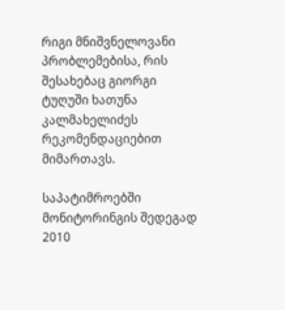რიგი მნიშვნელოვანი პრობლემებისა, რის შესახებაც გიორგი ტუღუში ხათუნა კალმახელიძეს რეკომენდაციებით მიმართავს.

საპატიმროებში მონიტორინგის შედეგად 2010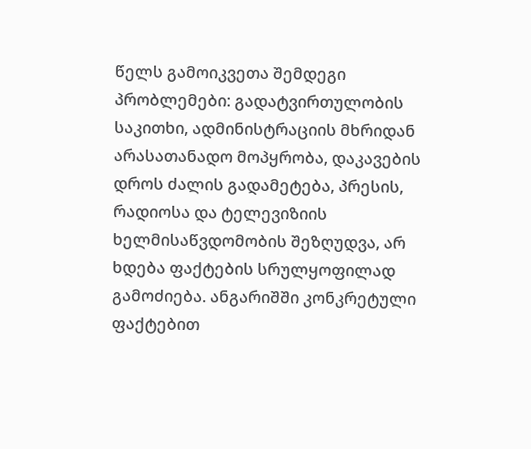წელს გამოიკვეთა შემდეგი პრობლემები: გადატვირთულობის საკითხი, ადმინისტრაციის მხრიდან არასათანადო მოპყრობა, დაკავების დროს ძალის გადამეტება, პრესის, რადიოსა და ტელევიზიის ხელმისაწვდომობის შეზღუდვა, არ ხდება ფაქტების სრულყოფილად გამოძიება. ანგარიშში კონკრეტული ფაქტებით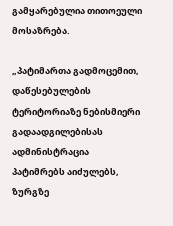გამყარებულია თითოეული მოსაზრება.

„პატიმართა გადმოცემით,  დაწესებულების ტერიტორიაზე ნებისმიერი გადაადგილებისას ადმინისტრაცია პატიმრებს აიძულებს,  ზურგზე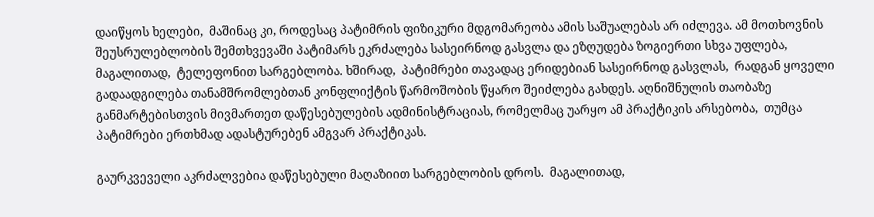დაიწყოს ხელები,  მაშინაც კი, როდესაც პატიმრის ფიზიკური მდგომარეობა ამის საშუალებას არ იძლევა. ამ მოთხოვნის შეუსრულებლობის შემთხვევაში პატიმარს ეკრძალება სასეირნოდ გასვლა და ეზღუდება ზოგიერთი სხვა უფლება,  მაგალითად,  ტელეფონით სარგებლობა. ხშირად,  პატიმრები თავადაც ერიდებიან სასეირნოდ გასვლას,  რადგან ყოველი გადაადგილება თანამშრომლებთან კონფლიქტის წარმოშობის წყარო შეიძლება გახდეს. აღნიშნულის თაობაზე განმარტებისთვის მივმართეთ დაწესებულების ადმინისტრაციას, რომელმაც უარყო ამ პრაქტიკის არსებობა,  თუმცა პატიმრები ერთხმად ადასტურებენ ამგვარ პრაქტიკას.

გაურკვეველი აკრძალვებია დაწესებული მაღაზიით სარგებლობის დროს.  მაგალითად,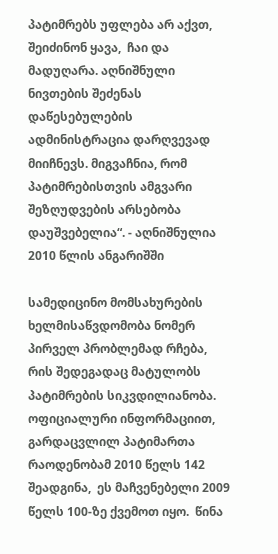პატიმრებს უფლება არ აქვთ,  შეიძინონ ყავა,  ჩაი და მადუღარა. აღნიშნული ნივთების შეძენას დაწესებულების ადმინისტრაცია დარღვევად მიიჩნევს. მიგვაჩნია, რომ პატიმრებისთვის ამგვარი შეზღუდვების არსებობა დაუშვებელია“. - აღნიშნულია 2010 წლის ანგარიშში

სამედიცინო მომსახურების ხელმისაწვდომობა ნომერ პირველ პრობლემად რჩება, რის შედეგადაც მატულობს პატიმრების სიკვდილიანობა. ოფიციალური ინფორმაციით, გარდაცვლილ პატიმართა რაოდენობამ 2010 წელს 142 შეადგინა,  ეს მაჩვენებელი 2009 წელს 100-ზე ქვემოთ იყო.  წინა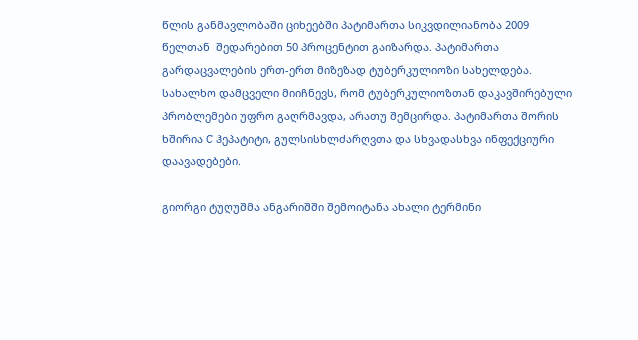წლის განმავლობაში ციხეებში პატიმართა სიკვდილიანობა 2009 წელთან  შედარებით 50 პროცენტით გაიზარდა. პატიმართა გარდაცვალების ერთ-ერთ მიზეზად ტუბერკულიოზი სახელდება. სახალხო დამცველი მიიჩნევს, რომ ტუბერკულიოზთან დაკავშირებული პრობლემები უფრო გაღრმავდა, არათუ შემცირდა. პატიმართა შორის ხშირია C ჰეპატიტი, გულსისხლძარღვთა და სხვადასხვა ინფექციური დაავადებები.

გიორგი ტუღუშმა ანგარიშში შემოიტანა ახალი ტერმინი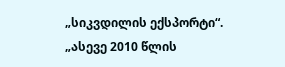„სიკვდილის ექსპორტი“.  „ასევე 2010 წლის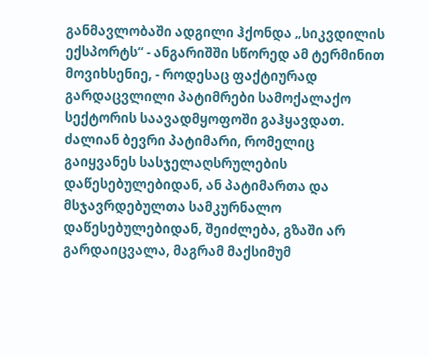განმავლობაში ადგილი ჰქონდა „სიკვდილის ექსპორტს“ - ანგარიშში სწორედ ამ ტერმინით მოვიხსენიე, - როდესაც ფაქტიურად გარდაცვლილი პატიმრები სამოქალაქო სექტორის საავადმყოფოში გაჰყავდათ. ძალიან ბევრი პატიმარი, რომელიც გაიყვანეს სასჯელაღსრულების დაწესებულებიდან, ან პატიმართა და მსჯავრდებულთა სამკურნალო დაწესებულებიდან, შეიძლება, გზაში არ გარდაიცვალა, მაგრამ მაქსიმუმ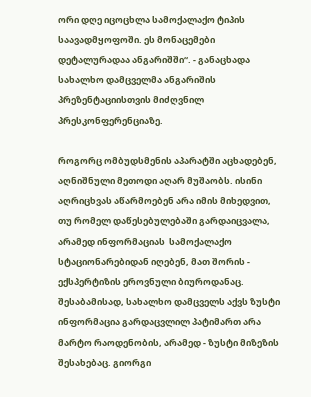ორი დღე იცოცხლა სამოქალაქო ტიპის საავადმყოფოში. ეს მონაცემები დეტალურადაა ანგარიშში“. - განაცხადა სახალხო დამცველმა ანგარიშის პრეზენტაციისთვის მიძღვნილ პრესკონფერენციაზე.

როგორც ომბუდსმენის აპარატში აცხადებენ, აღნიშნული მეთოდი აღარ მუშაობს. ისინი აღრიცხვას აწარმოებენ არა იმის მიხედვით, თუ რომელ დაწესებულებაში გარდაიცვალა, არამედ ინფორმაციას  სამოქალაქო სტაციონარებიდან იღებენ, მათ შორის - ექსპერტიზის ეროვნული ბიუროდანაც. შესაბამისად, სახალხო დამცველს აქვს ზუსტი ინფორმაცია გარდაცვლილ პატიმართ არა მარტო რაოდენობის, არამედ - ზუსტი მიზეზის შესახებაც. გიორგი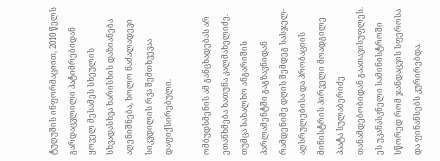ტუღუშის ინფორმაციით, 2010 წელს  გარდაცვლილი პატიმრებიდან ყოველ მესამეს სხეულის სხვადასხვა ხარისხის დაზიანება აღენიშნება, ხოლო ნაძალადევი სიკვდილის რვა შემთხვევაა დაფიქსირებული.

ომბუდსმენის ამ განცხადებას არ ეთანხმება ხათუნა კალმახელიძე. თუმცა სახალხო ანგარიშის პარლამენტში გაგზავნიდან რამდენიმე დღის შემდეგ სასჯელ-აღსრულებისა და პრობაციის მინისტრის პირველი მოადგილე პაატა სულაბერიძე თანამდებობიდან გაათავისუფლეს. ეს უკანასკნელი სამინისტროში სწორედ რომ ჯანდაცვის სფეროსა და ფინანსებს კურირებდა.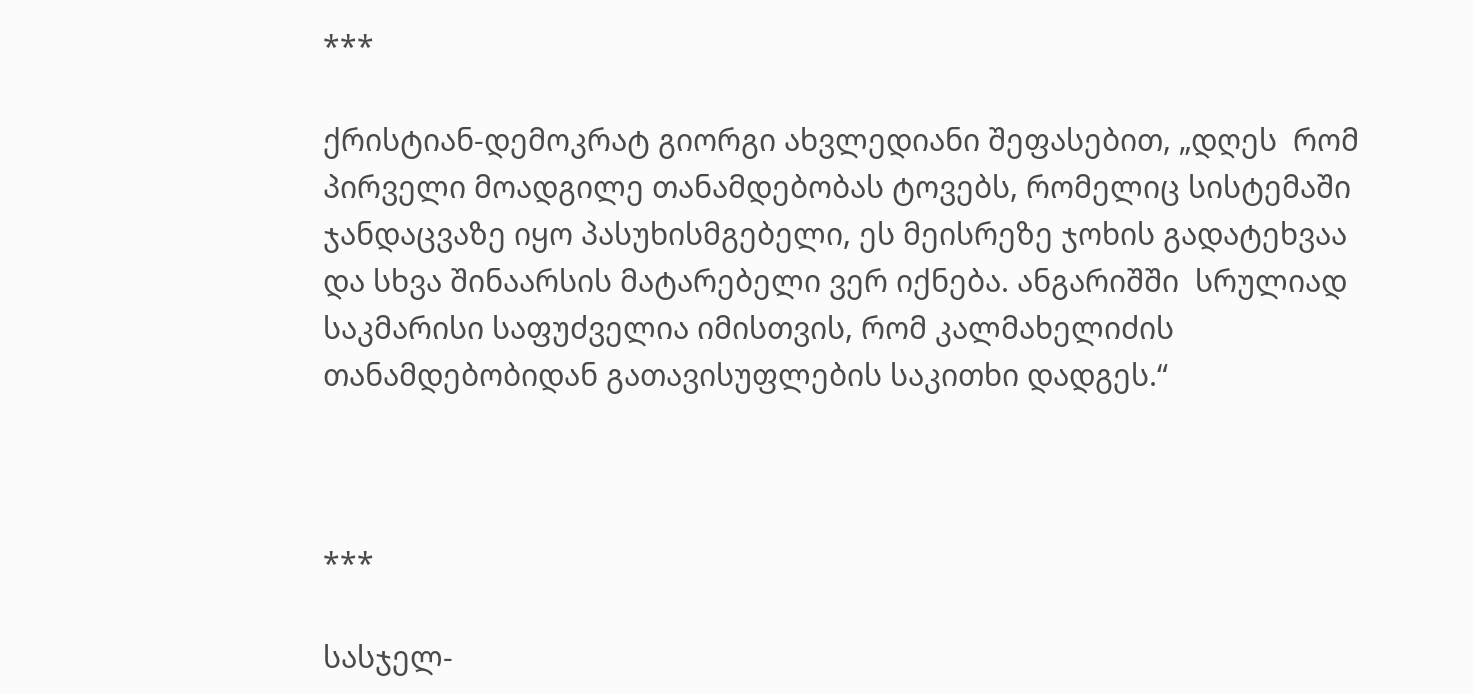***

ქრისტიან-დემოკრატ გიორგი ახვლედიანი შეფასებით, „დღეს  რომ პირველი მოადგილე თანამდებობას ტოვებს, რომელიც სისტემაში ჯანდაცვაზე იყო პასუხისმგებელი, ეს მეისრეზე ჯოხის გადატეხვაა და სხვა შინაარსის მატარებელი ვერ იქნება. ანგარიშში  სრულიად საკმარისი საფუძველია იმისთვის, რომ კალმახელიძის თანამდებობიდან გათავისუფლების საკითხი დადგეს.“



***

სასჯელ-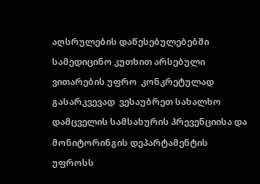აღსრულების დაწესებულებებში სამედიცინო კუთხით არსებული ვითარების უფრო  კონკრეტულად გასარკვევად  ვესაუბრეთ სახალხო დამცველის სამსახურის პრევენციისა და მონიტორინგის დეპარტამენტის უფროსს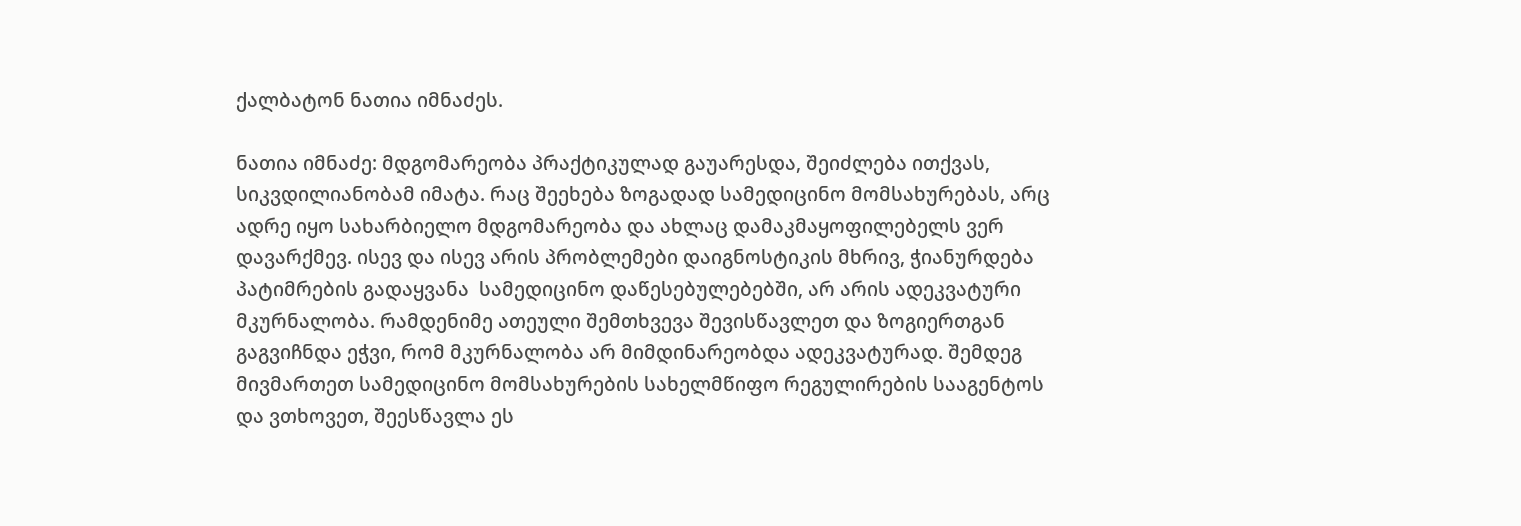ქალბატონ ნათია იმნაძეს.

ნათია იმნაძე: მდგომარეობა პრაქტიკულად გაუარესდა, შეიძლება ითქვას, სიკვდილიანობამ იმატა. რაც შეეხება ზოგადად სამედიცინო მომსახურებას, არც ადრე იყო სახარბიელო მდგომარეობა და ახლაც დამაკმაყოფილებელს ვერ დავარქმევ. ისევ და ისევ არის პრობლემები დაიგნოსტიკის მხრივ, ჭიანურდება პატიმრების გადაყვანა  სამედიცინო დაწესებულებებში, არ არის ადეკვატური მკურნალობა. რამდენიმე ათეული შემთხვევა შევისწავლეთ და ზოგიერთგან გაგვიჩნდა ეჭვი, რომ მკურნალობა არ მიმდინარეობდა ადეკვატურად. შემდეგ მივმართეთ სამედიცინო მომსახურების სახელმწიფო რეგულირების სააგენტოს და ვთხოვეთ, შეესწავლა ეს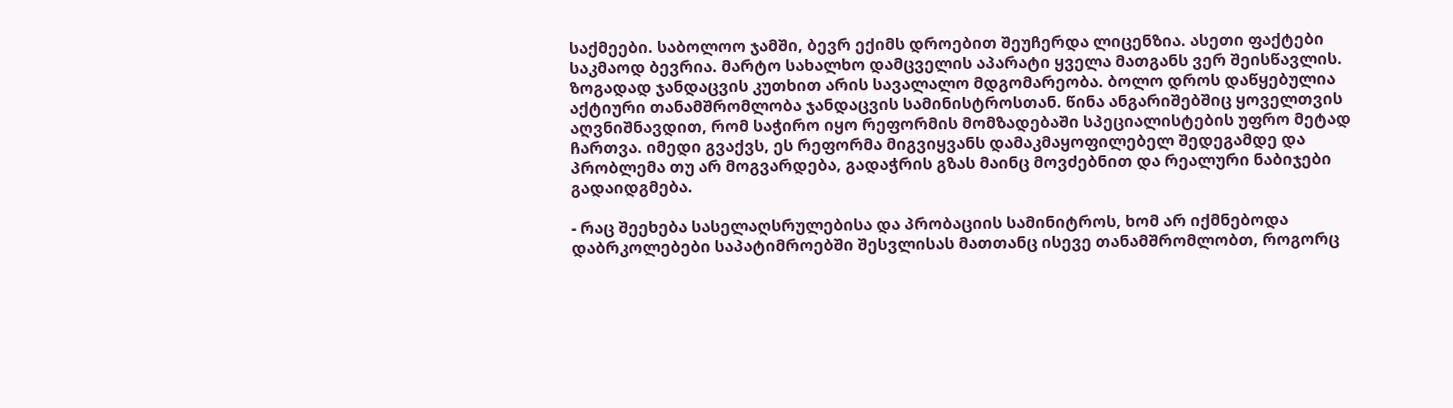საქმეები. საბოლოო ჯამში, ბევრ ექიმს დროებით შეუჩერდა ლიცენზია. ასეთი ფაქტები საკმაოდ ბევრია. მარტო სახალხო დამცველის აპარატი ყველა მათგანს ვერ შეისწავლის. ზოგადად ჯანდაცვის კუთხით არის სავალალო მდგომარეობა. ბოლო დროს დაწყებულია აქტიური თანამშრომლობა ჯანდაცვის სამინისტროსთან. წინა ანგარიშებშიც ყოველთვის აღვნიშნავდით, რომ საჭირო იყო რეფორმის მომზადებაში სპეციალისტების უფრო მეტად ჩართვა. იმედი გვაქვს, ეს რეფორმა მიგვიყვანს დამაკმაყოფილებელ შედეგამდე და პრობლემა თუ არ მოგვარდება, გადაჭრის გზას მაინც მოვძებნით და რეალური ნაბიჯები გადაიდგმება.

- რაც შეეხება სასელაღსრულებისა და პრობაციის სამინიტროს, ხომ არ იქმნებოდა დაბრკოლებები საპატიმროებში შესვლისას მათთანც ისევე თანამშრომლობთ, როგორც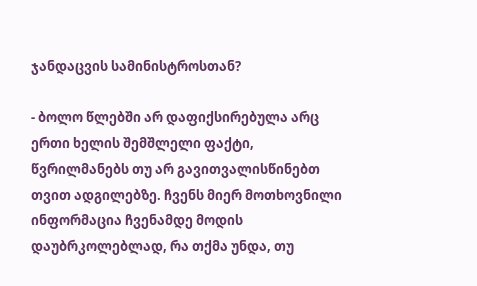ჯანდაცვის სამინისტროსთან?

- ბოლო წლებში არ დაფიქსირებულა არც ერთი ხელის შემშლელი ფაქტი, წვრილმანებს თუ არ გავითვალისწინებთ თვით ადგილებზე. ჩვენს მიერ მოთხოვნილი ინფორმაცია ჩვენამდე მოდის დაუბრკოლებლად, რა თქმა უნდა, თუ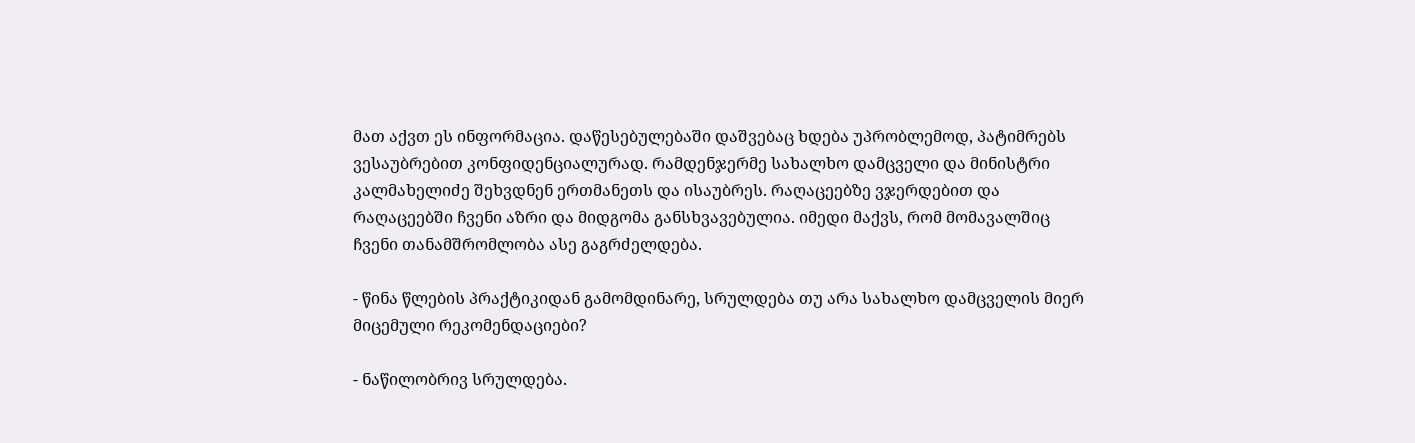მათ აქვთ ეს ინფორმაცია. დაწესებულებაში დაშვებაც ხდება უპრობლემოდ, პატიმრებს ვესაუბრებით კონფიდენციალურად. რამდენჯერმე სახალხო დამცველი და მინისტრი კალმახელიძე შეხვდნენ ერთმანეთს და ისაუბრეს. რაღაცეებზე ვჯერდებით და რაღაცეებში ჩვენი აზრი და მიდგომა განსხვავებულია. იმედი მაქვს, რომ მომავალშიც ჩვენი თანამშრომლობა ასე გაგრძელდება.

- წინა წლების პრაქტიკიდან გამომდინარე, სრულდება თუ არა სახალხო დამცველის მიერ მიცემული რეკომენდაციები?

- ნაწილობრივ სრულდება.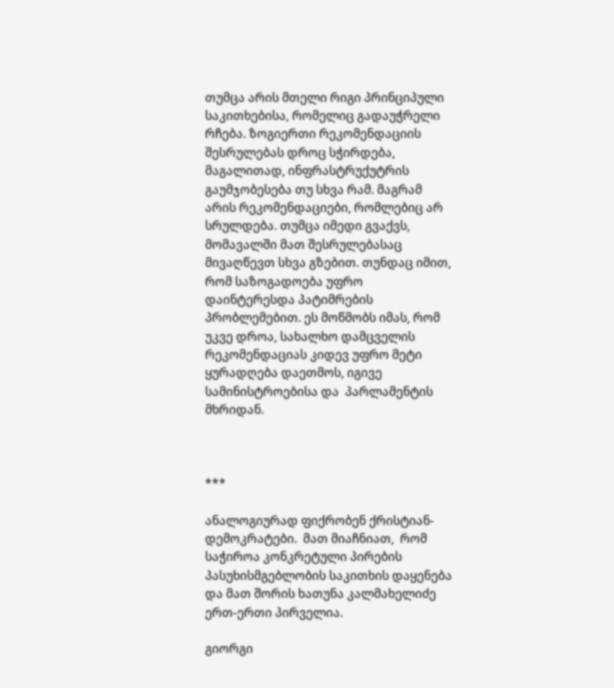თუმცა არის მთელი რიგი პრინციპული საკითხებისა, რომელიც გადაუჭრელი რჩება. ზოგიერთი რეკომენდაციის შესრულებას დროც სჭირდება, მაგალითად, ინფრასტრუქუტრის გაუმჯობესება თუ სხვა რამ. მაგრამ არის რეკომენდაციები, რომლებიც არ სრულდება. თუმცა იმედი გვაქვს, მომავალში მათ შესრულებასაც მივაღწევთ სხვა გზებით. თუნდაც იმით, რომ საზოგადოება უფრო დაინტერესდა პატიმრების პრობლემებით. ეს მოწმობს იმას, რომ უკვე დროა, სახალხო დამცველის რეკომენდაციას კიდევ უფრო მეტი ყურადღება დაეთმოს, იგივე სამინისტროებისა და  პარლამენტის მხრიდან.



***

ანალოგიურად ფიქრობენ ქრისტიან-დემოკრატები.  მათ მიაჩნიათ,  რომ საჭიროა კონკრეტული პირების პასუხისმგებლობის საკითხის დაყენება და მათ შორის ხათუნა კალმახელიძე ერთ-ერთი პირველია.

გიორგი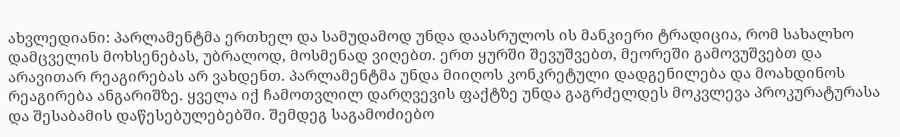ახვლედიანი: პარლამენტმა ერთხელ და სამუდამოდ უნდა დაასრულოს ის მანკიერი ტრადიცია, რომ სახალხო დამცველის მოხსენებას, უბრალოდ, მოსმენად ვიღებთ. ერთ ყურში შევუშვებთ, მეორეში გამოვუშვებთ და არავითარ რეაგირებას არ ვახდენთ. პარლამენტმა უნდა მიიღოს კონკრეტული დადგენილება და მოახდინოს  რეაგირება ანგარიშზე. ყველა იქ ჩამოთვლილ დარღვევის ფაქტზე უნდა გაგრძელდეს მოკვლევა პროკურატურასა და შესაბამის დაწესებულებებში. შემდეგ საგამოძიებო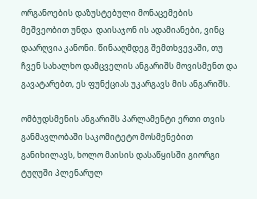ორგანოების დაზუსტებული მონაცემების მეშვეობით უნდა  დაისაჯონ ის ადამიანები, ვინც დაარღვია კანონი. წინააღმდეგ შემთხვევაში, თუ ჩვენ სახალხო დამცველის ანგარიშს მოვისმენთ და გავატარებთ, ეს ფუნქციას უკარგავს მის ანგარიშს.

ომბუდსმენის ანგარიშს პარლამენტი ერთი თვის განმავლობაში საკომიტეტო მოსმენებით განიხილავს, ხოლო მაისის დასაწყისში გიორგი ტუღუში პლენარულ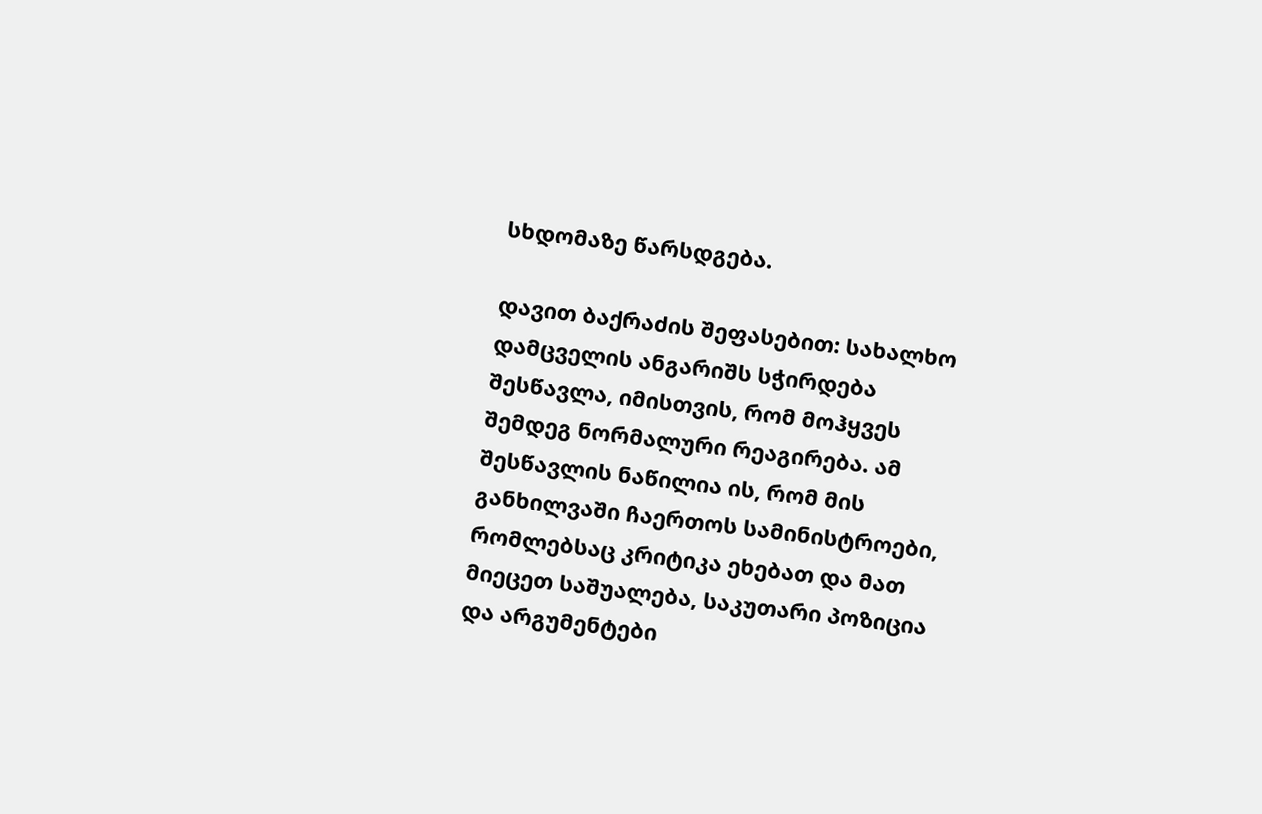სხდომაზე წარსდგება.

დავით ბაქრაძის შეფასებით: სახალხო დამცველის ანგარიშს სჭირდება შესწავლა, იმისთვის, რომ მოჰყვეს შემდეგ ნორმალური რეაგირება. ამ შესწავლის ნაწილია ის, რომ მის განხილვაში ჩაერთოს სამინისტროები, რომლებსაც კრიტიკა ეხებათ და მათ მიეცეთ საშუალება, საკუთარი პოზიცია და არგუმენტები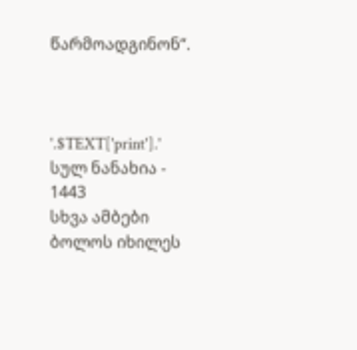წარმოადგინონ“.



'.$TEXT['print'].'
სულ ნანახია - 1443
სხვა ამბები
ბოლოს იხილეს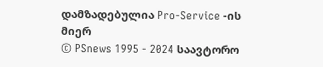დამზადებულია Pro-Service -ის მიერ
© PSnews 1995 - 2024 საავტორო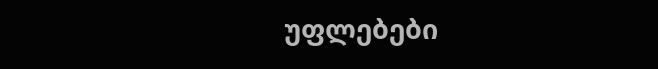უფლებები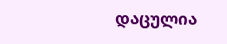დაცულია